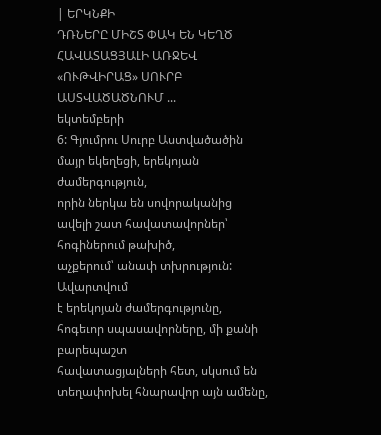| ԵՐԿՆՔԻ
ԴՌՆԵՐԸ ՄԻՇՏ ՓԱԿ ԵՆ ԿԵՂԾ ՀԱՎԱՏԱՑՅԱԼԻ ԱՌՋԵՎ
«ՈՒԹՎԻՐԱՑ» ՍՈՒՐԲ ԱՍՏՎԱԾԱԾՆՈՒՄ ...
եկտեմբերի
6: Գյումրու Սուրբ Աստվածածին մայր եկեղեցի, երեկոյան ժամերգություն,
որին ներկա են սովորականից ավելի շատ հավատավորներ՝ հոգիներում թախիծ,
աչքերում՝ անափ տխրություն:
Ավարտվում
է երեկոյան ժամերգությունը, հոգեւոր սպասավորները, մի քանի բարեպաշտ
հավատացյալների հետ, սկսում են տեղափոխել հնարավոր այն ամենը,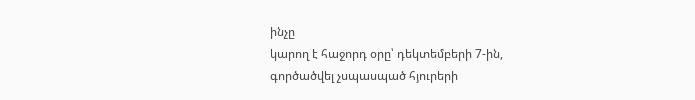ինչը
կարող է հաջորդ օրը՝ դեկտեմբերի 7-ին, գործածվել չսպասպած հյուրերի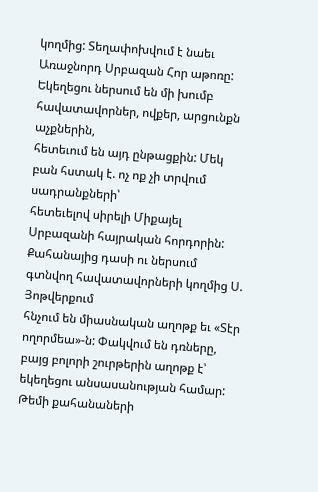կողմից: Տեղափոխվում է նաեւ Առաջնորդ Սրբազան Հոր աթոռը:
Եկեղեցու ներսում են մի խումբ հավատավորներ, ովքեր, արցունքն աչքներին,
հետեւում են այդ ընթացքին: Մեկ բան հստակ է. ոչ ոք չի տրվում սադրանքների՝
հետեւելով սիրելի Միքայել Սրբազանի հայրական հորդորին:
Քահանայից դասի ու ներսում գտնվող հավատավորների կողմից Ս. Յոթվերքում
հնչում են միասնական աղոթք եւ «Տէր ողորմեա»-ն: Փակվում են դռները,
բայց բոլորի շուրթերին աղոթք է՝ եկեղեցու անսասանության համար:
Թեմի քահանաների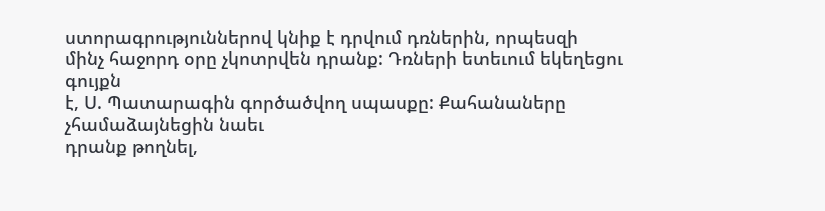ստորագրություններով կնիք է դրվում դռներին, որպեսզի
մինչ հաջորդ օրը չկոտրվեն դրանք: Դռների ետեւում եկեղեցու գույքն
է, Ս. Պատարագին գործածվող սպասքը: Քահանաները չհամաձայնեցին նաեւ
դրանք թողնել,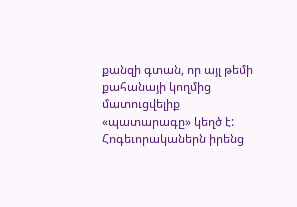քանզի գտան, որ այլ թեմի քահանայի կողմից մատուցվելիք
«պատարագը» կեղծ է:
Հոգեւորականերն իրենց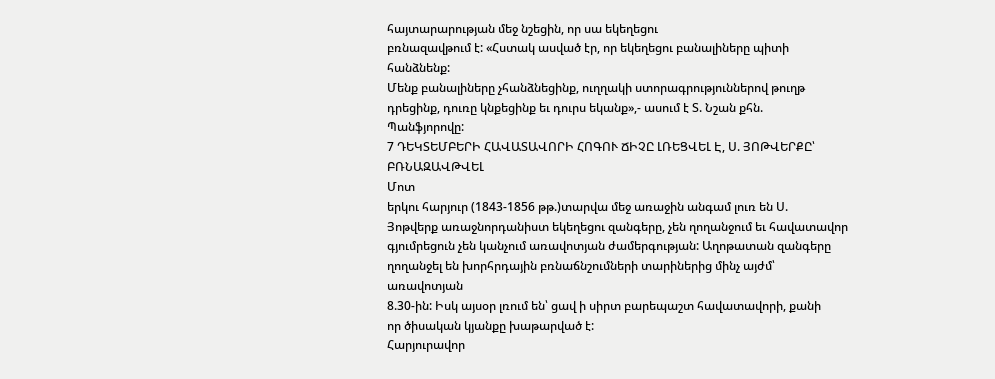հայտարարության մեջ նշեցին, որ սա եկեղեցու
բռնազավթում է: «Հստակ ասված էր, որ եկեղեցու բանալիները պիտի հանձնենք:
Մենք բանալիները չհանձնեցինք, ուղղակի ստորագրություններով թուղթ
դրեցինք, դուռը կնքեցինք եւ դուրս եկանք»,- ասում է Տ. Նշան քհն.
Պանֆյորովը:
7 ԴԵԿՏԵՄԲԵՐԻ ՀԱՎԱՏԱՎՈՐԻ ՀՈԳՈՒ ՃԻՉԸ ԼՌԵՑՎԵԼ Է, Ս. ՅՈԹՎԵՐՔԸ՝ ԲՌՆԱԶԱՎԹՎԵԼ
Մոտ
երկու հարյուր (1843-1856 թթ.)տարվա մեջ առաջին անգամ լուռ են Ս.
Յոթվերք առաջնորդանիստ եկեղեցու զանգերը, չեն ղողանջում եւ հավատավոր
գյումրեցուն չեն կանչում առավոտյան ժամերգության: Աղոթատան զանգերը
ղողանջել են խորհրդային բռնաճնշումների տարիներից մինչ այժմ՝ առավոտյան
8.30-ին: Իսկ այսօր լռում են՝ ցավ ի սիրտ բարեպաշտ հավատավորի, քանի
որ ծիսական կյանքը խաթարված է:
Հարյուրավոր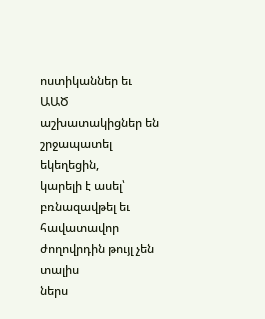ոստիկաններ եւ ԱԱԾ աշխատակիցներ են շրջապատել եկեղեցին,
կարելի է ասել՝ բռնազավթել եւ հավատավոր ժողովրդին թույլ չեն տալիս
ներս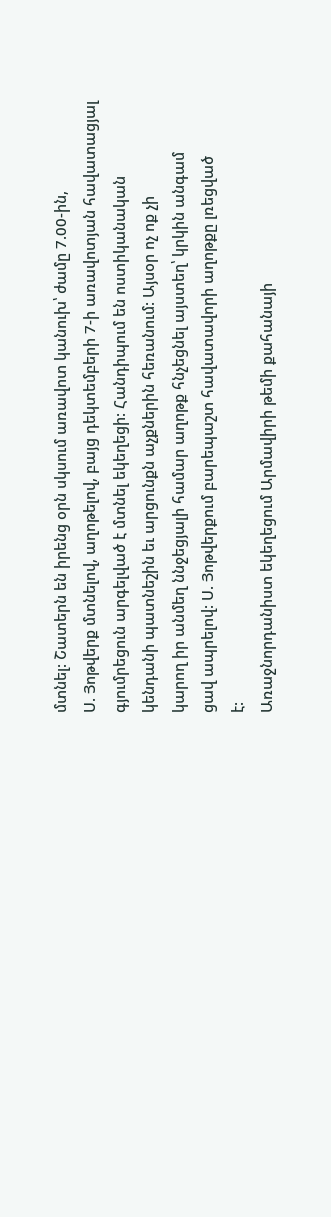մտնել: Շատերն են իրենց օրն սկսում առավոտ կանուխ՝ ժամը 7.00-ին,
Ս. Յոթվերք մտնելով, աղոթելով, բայց դեկտեմբերի 7-ի առավոտյան հավատացյալ
գյումրեցուն արգելված է մտնել եկեղեցի: Հանդիպում են ոստիկանական
կենդանի պատնեշին եւ արցունքն աչքներին հեռանում: Այսօր ոչ ոք չի
կարող իր անմեղ ննջեցյալի համար աղոթք հնչեցնել այստեղ՝ կրկին անգամ
ցավ ապրելով: Ս. Յոթվերքում բարեպաշտ հավատավորի աղոթքը լռեցված
է:
Առաջնորդանիստ եկեղեցում Արմավիրի թեմի քահանայի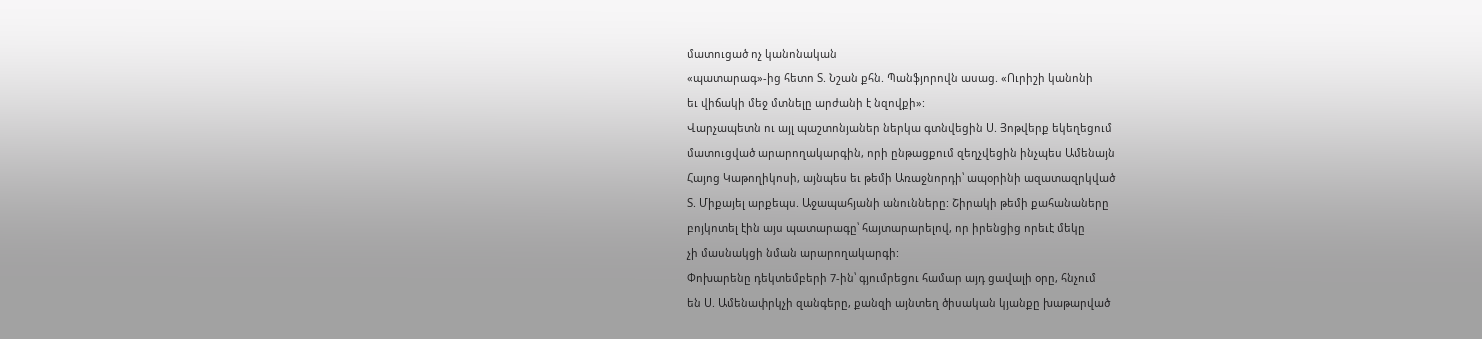մատուցած ոչ կանոնական
«պատարագ»-ից հետո Տ. Նշան քհն. Պանֆյորովն ասաց. «Ուրիշի կանոնի
եւ վիճակի մեջ մտնելը արժանի է նզովքի»:
Վարչապետն ու այլ պաշտոնյաներ ներկա գտնվեցին Ս. Յոթվերք եկեղեցում
մատուցված արարողակարգին, որի ընթացքում զեղչվեցին ինչպես Ամենայն
Հայոց Կաթողիկոսի, այնպես եւ թեմի Առաջնորդի՝ ապօրինի ազատազրկված
Տ. Միքայել արքեպս. Աջապահյանի անունները: Շիրակի թեմի քահանաները
բոյկոտել էին այս պատարագը՝ հայտարարելով, որ իրենցից որեւէ մեկը
չի մասնակցի նման արարողակարգի:
Փոխարենը դեկտեմբերի 7-ին՝ գյումրեցու համար այդ ցավալի օրը, հնչում
են Ս. Ամենափրկչի զանգերը, քանզի այնտեղ ծիսական կյանքը խաթարված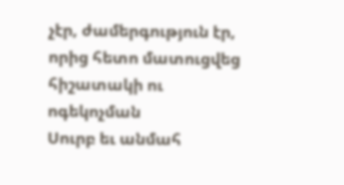չէր, ժամերգություն էր, որից հետո մատուցվեց հիշատակի ու ոգեկոչման
Սուրբ եւ անմահ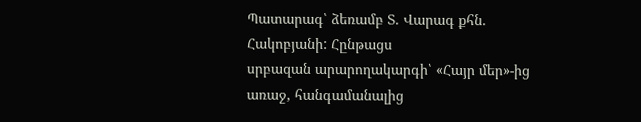Պատարագ՝ ձեռամբ Տ. Վարագ քհն. Հակոբյանի: Հընթացս
սրբազան արարողակարգի՝ «Հայր մեր»-ից առաջ, հանգամանալից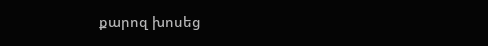քարոզ խոսեց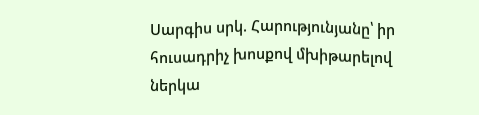Սարգիս սրկ. Հարությունյանը՝ իր հուսադրիչ խոսքով մխիթարելով ներկա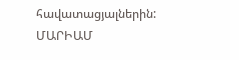հավատացյալներին:
ՄԱՐԻԱՄ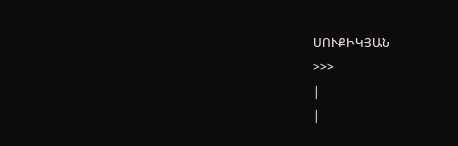ՍՈՒՔԻԿՅԱՆ
>>>
|
|